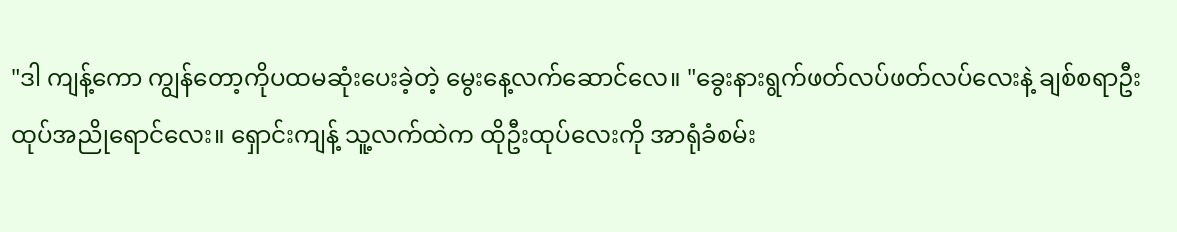"ဒါ ကျန့်ကော ကျွန်တော့ကိုပထမဆုံးပေးခဲ့တဲ့ မွေးနေ့လက်ဆောင်လေ။ "ခွေးနားရွက်ဖတ်လပ်ဖတ်လပ်လေးနဲ့ ချစ်စရာဦးထုပ်အညိုရောင်လေး။ ရှောင်းကျန့် သူ့လက်ထဲက ထိုဦးထုပ်လေးကို အာရုံခံစမ်း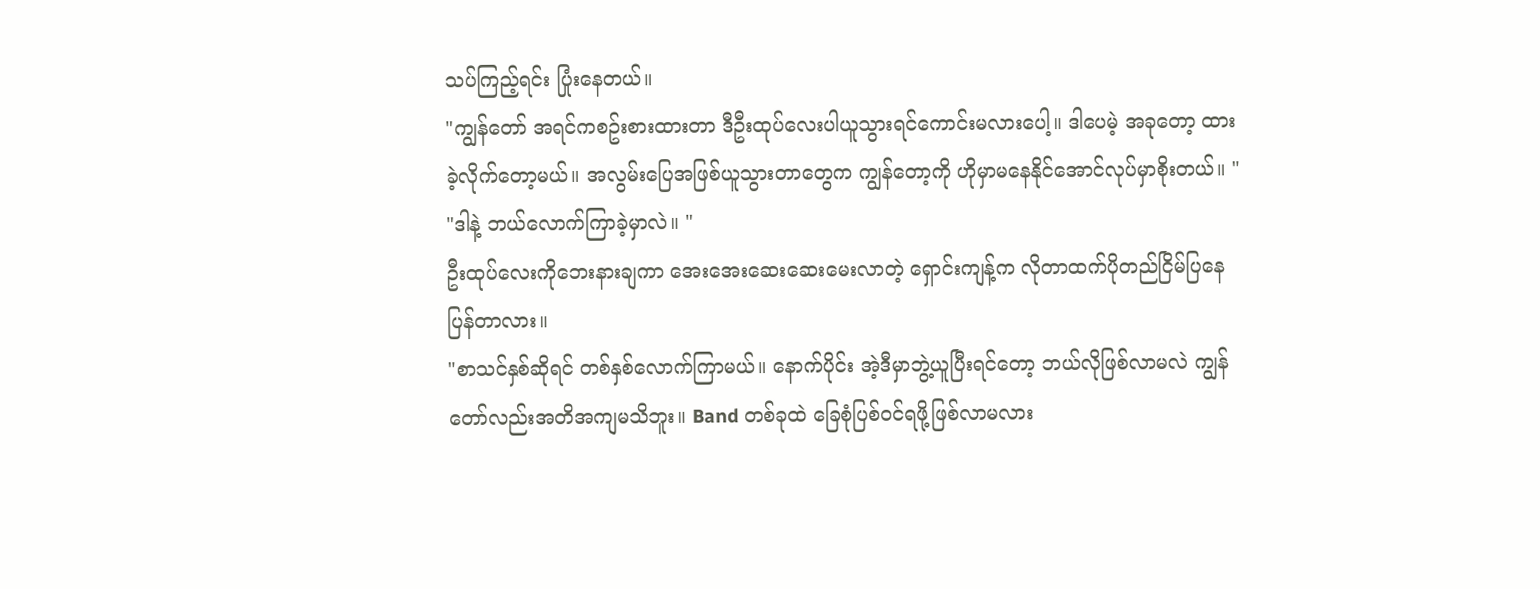သပ်ကြည့်ရင်း ပြုံးနေတယ်။
"ကျွန်တော် အရင်ကစဥ်းစားထားတာ ဒီဦးထုပ်လေးပါယူသွားရင်ကောင်းမလားပေါ့။ ဒါပေမဲ့ အခုတော့ ထားခဲ့လိုက်တော့မယ်။ အလွမ်းပြေအဖြစ်ယူသွားတာတွေက ကျွန်တော့ကို ဟိုမှာမနေနိုင်အောင်လုပ်မှာစိုးတယ်။ "
"ဒါနဲ့ ဘယ်လောက်ကြာခဲ့မှာလဲ။ "
ဦးထုပ်လေးကိုဘေးနားချကာ အေးအေးဆေးဆေးမေးလာတဲ့ ရှောင်းကျန့်က လိုတာထက်ပိုတည်ငြိမ်ပြနေပြန်တာလား။
"စာသင်နှစ်ဆိုရင် တစ်နှစ်လောက်ကြာမယ်။ နောက်ပိုင်း အဲ့ဒီမှာဘွဲ့ယူပြီးရင်တော့ ဘယ်လိုဖြစ်လာမလဲ ကျွန်တော်လည်းအတိအကျမသိဘူး။ Band တစ်ခုထဲ ခြေစုံပြစ်ဝင်ရဖို့ဖြစ်လာမလား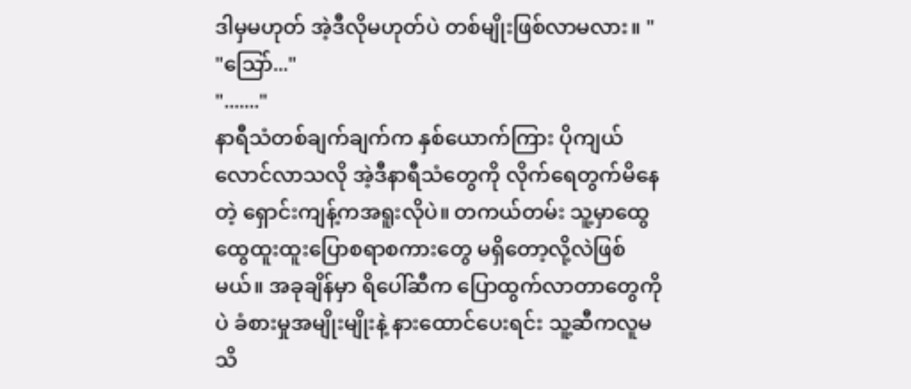ဒါမှမဟုတ် အဲ့ဒီလိုမဟုတ်ပဲ တစ်မျိုးဖြစ်လာမလား။ "
"သြော်..."
"......."
နာရီသံတစ်ချက်ချက်က နှစ်ယောက်ကြား ပိုကျယ်လောင်လာသလို အဲ့ဒီနာရီသံတွေကို လိုက်ရေတွက်မိနေတဲ့ ရှောင်းကျန့်ကအရူးလိုပဲ။ တကယ်တမ်း သူ့မှာထွေထွေထူးထူးပြောစရာစကားတွေ မရှိတော့လို့လဲဖြစ်မယ်။ အခုချိန်မှာ ရိပေါ်ဆီက ပြောထွက်လာတာတွေကိုပဲ ခံစားမှုအမျိုးမျိုးနဲ့ နားထောင်ပေးရင်း သူ့ဆီကလူမသိ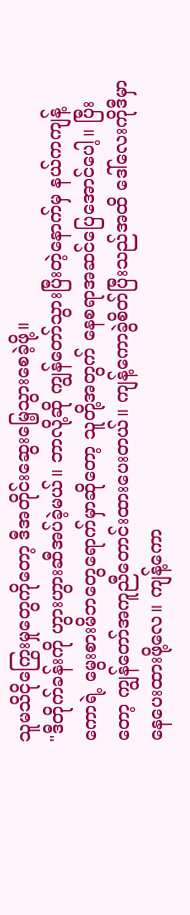သူမသိငိုကြွေးမှုတွေကိုတော့ ဒီအတိုင်းဆွေးမြေ့သွားစေခဲ့ဖို့။
"ဒီတိုက်ခန်းကို ဟွားဟွားဆီအပ်ခဲ့မယ်။ ဘာလို့ဆို ကျွန်တော်သွားပြီးတဲ့နောက်မှ နယ်ကကျန့်ကောရဲ့ မွေးစားမိဘတွေရောက်မှာဆိုတော့ သူတို့အတွက် နေစရာအဆင်ပြေအောင်ပေါ့။ ပြီးတော့ ကျွန်တော်အကူညီတောင်းထားပေးတယ်။ ကျန့်ကောခွဲစိတ်ပြီးသည်အထိ ဒေါ်လေးကိုဒီမှာနေပေးထားဖို့လေ။ ကျန့်ကော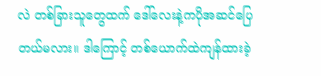လဲ တစ်ခြားသူတွေထက် ဒေါ်လေးနဲ့ကပိုအဆင်ပြေတယ်မလား။ ဒါကြောင့် တစ်ယောက်ထဲကျန်ထားခဲ့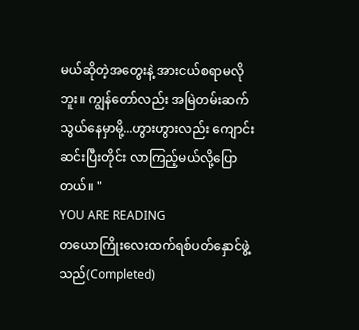မယ်ဆိုတဲ့အတွေးနဲ့ အားငယ်စရာမလိုဘူး။ ကျွန်တော်လည်း အမြဲတမ်းဆက်သွယ်နေမှာမို့...ဟွားဟွားလည်း ကျောင်းဆင်းပြီးတိုင်း လာကြည့်မယ်လို့ပြောတယ်။ "
YOU ARE READING
တယောကြိုးလေးထက်ရစ်ပတ်နှောင်ဖွဲ့သည်(Completed)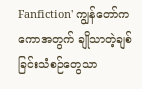Fanfiction' ကျွန်တော်က ကောအတွက် ချိုသာတဲ့ချစ်ခြင်းသံစဉ်တွေသာ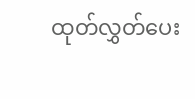ထုတ်လွှတ်ပေး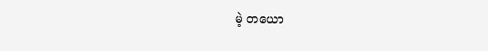မဲ့ တယော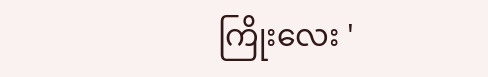ကြိုးလေး '